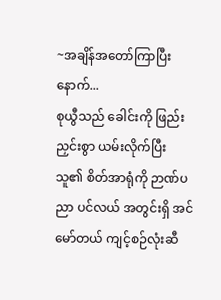~အချိန်အတော်ကြာပြီးနောက်...
စုယွီသည် ခေါင်းကို ဖြည်းညှင်းစွာ ယမ်းလိုက်ပြီး သူ၏ စိတ်အာရုံကို ဉာဏ်ပညာ ပင်လယ် အတွင်းရှိ အင်မော်တယ် ကျင့်စဉ်လုံးဆီ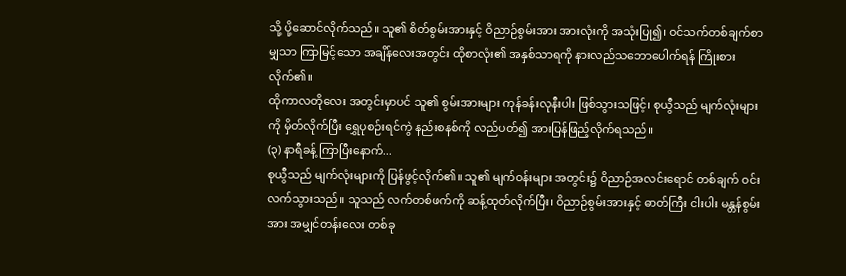သို့ ပို့ဆောင်လိုက်သည်။ သူ၏ စိတ်စွမ်းအားနှင့် ဝိညာဉ်စွမ်းအား အားလုံးကို အသုံးပြု၍၊ ဝင်သက်တစ်ချက်စာမျှသာ ကြာမြင့်သော အချိန်လေးအတွင်း ထိုစာလုံး၏ အနှစ်သာရကို နားလည်သဘောပေါက်ရန် ကြိုးစားလိုက်၏။
ထိုကာလတိုလေး အတွင်းမှာပင် သူ၏ စွမ်းအားများ ကုန်ခန်းလုနီးပါး ဖြစ်သွားသဖြင့်၊ စုယွီသည် မျက်လုံးများကို မှိတ်လိုက်ပြီး ရွှေပုစဉ်းရင်ကွဲ နည်းစနစ်ကို လည်ပတ်၍ အားပြန်ဖြည့်လိုက်ရသည်။
(၃) နာရီခန့် ကြာပြီးနောက်...
စုယွီသည် မျက်လုံးများကို ပြန်ဖွင့်လိုက်၏။ သူ၏ မျက်ဝန်းများ အတွင်း၌ ဝိညာဉ်အလင်းရောင် တစ်ချက် ဝင်းလက်သွားသည်။ သူသည် လက်တစ်ဖက်ကို ဆန့်ထုတ်လိုက်ပြီး၊ ဝိညာဉ်စွမ်းအားနှင့် ဓာတ်ကြီး ငါးပါး မန္တန်စွမ်းအား အမျှင်တန်းလေး တစ်ခု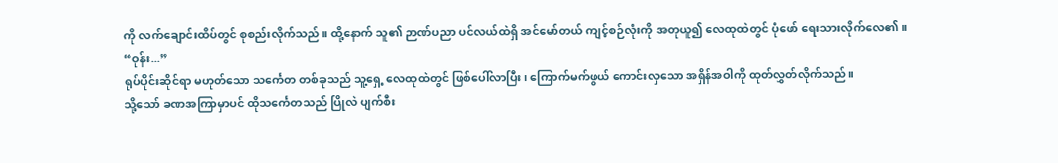ကို လက်ချောင်းထိပ်တွင် စုစည်းလိုက်သည်။ ထို့နောက် သူ၏ ဉာဏ်ပညာ ပင်လယ်ထဲရှိ အင်မော်တယ် ကျင့်စဉ်လုံးကို အတုယူ၍ လေထုထဲတွင် ပုံဖော် ရေးသားလိုက်လေ၏။
“ဝုန်း...”
ရုပ်ပိုင်းဆိုင်ရာ မဟုတ်သော သင်္ကေတ တစ်ခုသည် သူ့ရှေ့ လေထုထဲတွင် ဖြစ်ပေါ်လာပြီး၊ ကြောက်မက်ဖွယ် ကောင်းလှသော အရှိန်အဝါကို ထုတ်လွှတ်လိုက်သည်။
သို့သော် ခဏအကြာမှာပင် ထိုသင်္ကေတသည် ပြိုလဲ ပျက်စီး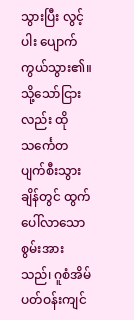သွားပြီး လွင့်ပါး ပျောက်ကွယ်သွား၏။
သို့သော်ငြားလည်း ထိုသင်္ကေတ ပျက်စီးသွားချိန်တွင် ထွက်ပေါ်လာသော စွမ်းအားသည်၊ ဂူစံအိမ် ပတ်ဝန်းကျင်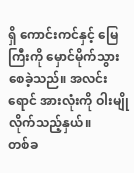ရှိ ကောင်းကင်နှင့် မြေကြီးကို မှောင်မိုက်သွားစေခဲ့သည်။ အလင်းရောင် အားလုံးကို ဝါးမျိုလိုက်သည့်နှယ်။
တစ်ခ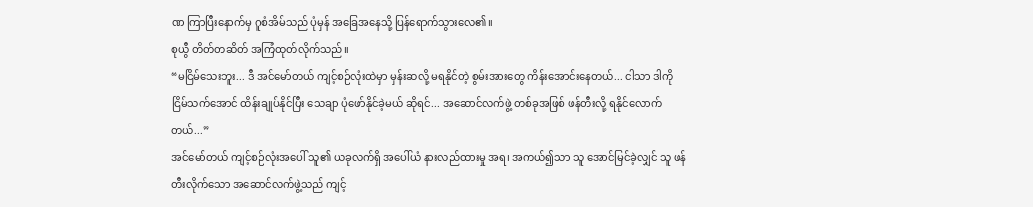ဏ ကြာပြီးနောက်မှ ဂူစံအိမ်သည် ပုံမှန် အခြေအနေသို့ ပြန်ရောက်သွားလေ၏။
စုယွီ တိတ်တဆိတ် အကြံထုတ်လိုက်သည်။
“မငြိမ်သေးဘူး... ဒီ အင်မော်တယ် ကျင့်စဉ်လုံးထဲမှာ မှန်းဆလို့ မရနိုင်တဲ့ စွမ်းအားတွေ ကိန်းအောင်းနေတယ်... ငါသာ ဒါကို ငြိမ်သက်အောင် ထိန်းချုပ်နိုင်ပြီး သေချာ ပုံဖော်နိုင်ခဲ့မယ် ဆိုရင်... အဆောင်လက်ဖွဲ့ တစ်ခုအဖြစ် ဖန်တီးလို့ ရနိုင်လောက်တယ်...”
အင်မော်တယ် ကျင့်စဉ်လုံးအပေါ် သူ၏ ယခုလက်ရှိ အပေါ်ယံ နားလည်ထားမှု အရ၊ အကယ်၍သာ သူ အောင်မြင်ခဲ့လျှင် သူ ဖန်တီးလိုက်သော အဆောင်လက်ဖွဲ့သည် ကျင့်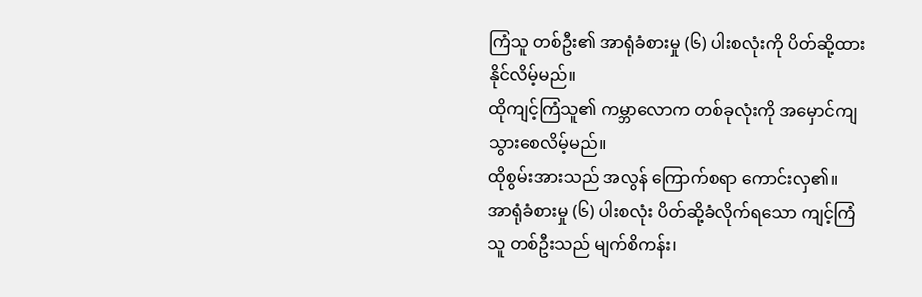ကြံသူ တစ်ဦး၏ အာရုံခံစားမှု (၆) ပါးစလုံးကို ပိတ်ဆို့ထားနိုင်လိမ့်မည်။
ထိုကျင့်ကြံသူ၏ ကမ္ဘာလောက တစ်ခုလုံးကို အမှောင်ကျသွားစေလိမ့်မည်။
ထိုစွမ်းအားသည် အလွန် ကြောက်စရာ ကောင်းလှ၏။
အာရုံခံစားမှု (၆) ပါးစလုံး ပိတ်ဆို့ခံလိုက်ရသော ကျင့်ကြံသူ တစ်ဦးသည် မျက်စိကန်း၊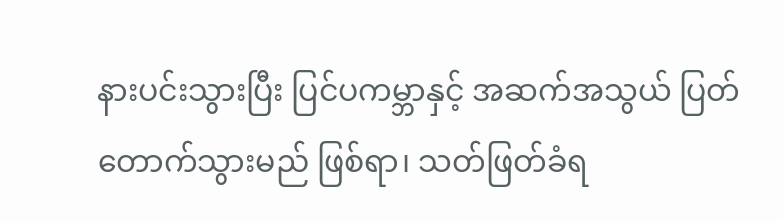နားပင်းသွားပြီး ပြင်ပကမ္ဘာနှင့် အဆက်အသွယ် ပြတ်တောက်သွားမည် ဖြစ်ရာ၊ သတ်ဖြတ်ခံရ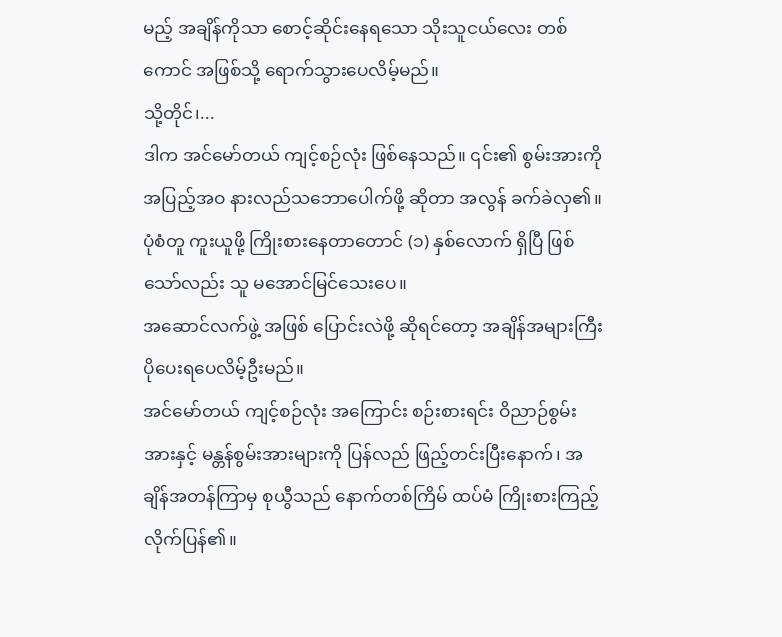မည့် အချိန်ကိုသာ စောင့်ဆိုင်းနေရသော သိုးသူငယ်လေး တစ်ကောင် အဖြစ်သို့ ရောက်သွားပေလိမ့်မည်။
သို့တိုင်၊...
ဒါက အင်မော်တယ် ကျင့်စဉ်လုံး ဖြစ်နေသည်။ ၎င်း၏ စွမ်းအားကို အပြည့်အဝ နားလည်သဘောပေါက်ဖို့ ဆိုတာ အလွန် ခက်ခဲလှ၏။
ပုံစံတူ ကူးယူဖို့ ကြိုးစားနေတာတောင် (၁) နှစ်လောက် ရှိပြီ ဖြစ်သော်လည်း သူ မအောင်မြင်သေးပေ။
အဆောင်လက်ဖွဲ့ အဖြစ် ပြောင်းလဲဖို့ ဆိုရင်တော့ အချိန်အများကြီး ပိုပေးရပေလိမ့်ဦးမည်။
အင်မော်တယ် ကျင့်စဉ်လုံး အကြောင်း စဉ်းစားရင်း ဝိညာဉ်စွမ်းအားနှင့် မန္တန်စွမ်းအားများကို ပြန်လည် ဖြည့်တင်းပြီးနောက်၊ အချိန်အတန်ကြာမှ စုယွီသည် နောက်တစ်ကြိမ် ထပ်မံ ကြိုးစားကြည့်လိုက်ပြန်၏။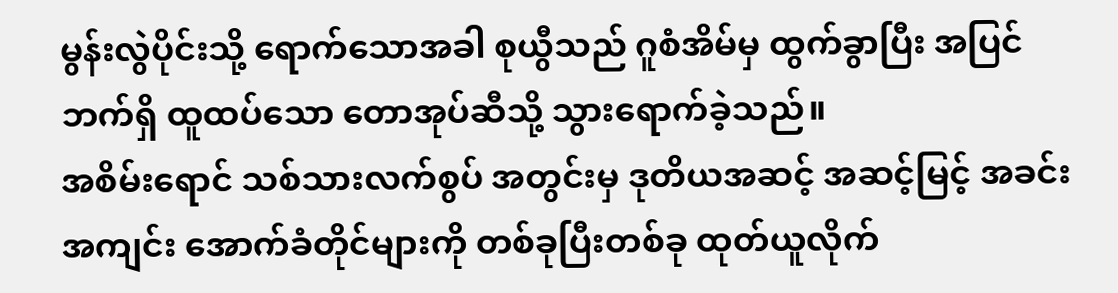မွန်းလွဲပိုင်းသို့ ရောက်သောအခါ စုယွီသည် ဂူစံအိမ်မှ ထွက်ခွာပြီး အပြင်ဘက်ရှိ ထူထပ်သော တောအုပ်ဆီသို့ သွားရောက်ခဲ့သည်။
အစိမ်းရောင် သစ်သားလက်စွပ် အတွင်းမှ ဒုတိယအဆင့် အဆင့်မြင့် အခင်းအကျင်း အောက်ခံတိုင်များကို တစ်ခုပြီးတစ်ခု ထုတ်ယူလိုက်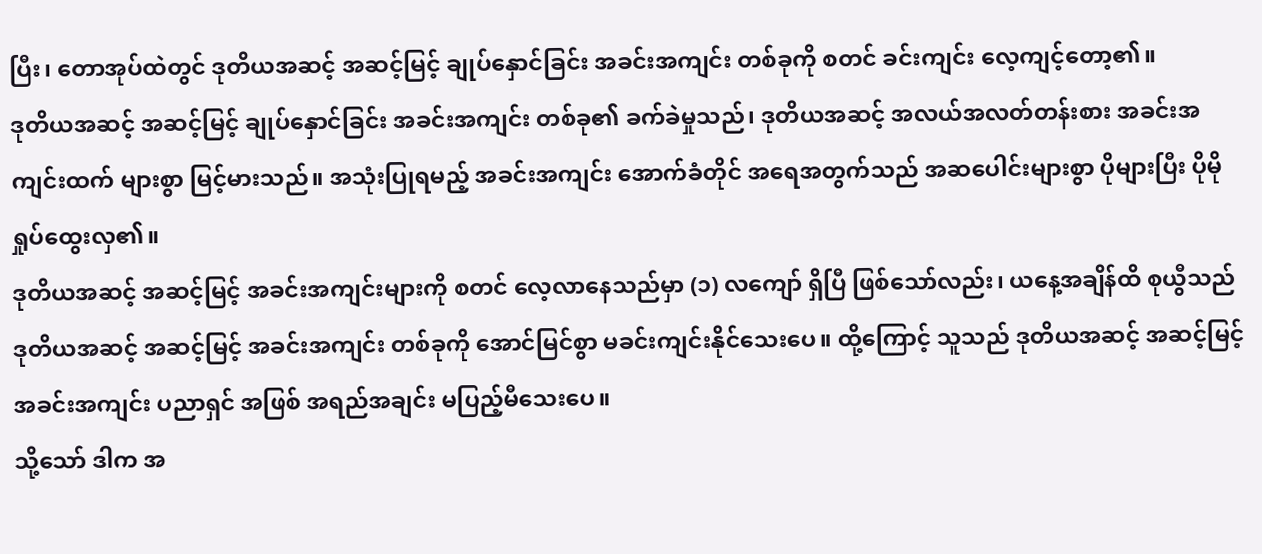ပြီး၊ တောအုပ်ထဲတွင် ဒုတိယအဆင့် အဆင့်မြင့် ချုပ်နှောင်ခြင်း အခင်းအကျင်း တစ်ခုကို စတင် ခင်းကျင်း လေ့ကျင့်တော့၏။
ဒုတိယအဆင့် အဆင့်မြင့် ချုပ်နှောင်ခြင်း အခင်းအကျင်း တစ်ခု၏ ခက်ခဲမှုသည်၊ ဒုတိယအဆင့် အလယ်အလတ်တန်းစား အခင်းအကျင်းထက် များစွာ မြင့်မားသည်။ အသုံးပြုရမည့် အခင်းအကျင်း အောက်ခံတိုင် အရေအတွက်သည် အဆပေါင်းများစွာ ပိုများပြီး ပိုမို ရှုပ်ထွေးလှ၏။
ဒုတိယအဆင့် အဆင့်မြင့် အခင်းအကျင်းများကို စတင် လေ့လာနေသည်မှာ (၁) လကျော် ရှိပြီ ဖြစ်သော်လည်း၊ ယနေ့အချိန်ထိ စုယွီသည် ဒုတိယအဆင့် အဆင့်မြင့် အခင်းအကျင်း တစ်ခုကို အောင်မြင်စွာ မခင်းကျင်းနိုင်သေးပေ။ ထို့ကြောင့် သူသည် ဒုတိယအဆင့် အဆင့်မြင့် အခင်းအကျင်း ပညာရှင် အဖြစ် အရည်အချင်း မပြည့်မီသေးပေ။
သို့သော် ဒါက အ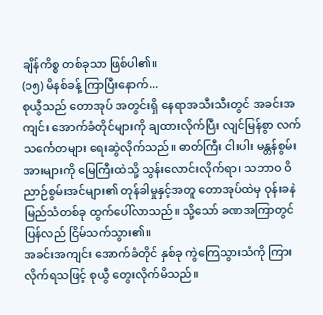ချိန်ကိစ္စ တစ်ခုသာ ဖြစ်ပါ၏။
(၁၅) မိနစ်ခန့် ကြာပြီးနောက်...
စုယွီသည် တောအုပ် အတွင်းရှိ နေရာအသီးသီးတွင် အခင်းအကျင်း အောက်ခံတိုင်များကို ချထားလိုက်ပြီး လျင်မြန်စွာ လက်သင်္ကေတများ ရေးဆွဲလိုက်သည်။ ဓာတ်ကြီး ငါးပါး မန္တန်စွမ်းအားများကို မြေကြီးထဲသို့ သွန်းလောင်းလိုက်ရာ၊ သဘာဝ ဝိညာဉ်စွမ်းအင်များ၏ တုန်ခါမှုနှင့်အတူ တောအုပ်ထဲမှ ဝုန်းခနဲ မြည်သံတစ်ခု ထွက်ပေါ်လာသည်။ သို့သော် ခဏအကြာတွင် ပြန်လည် ငြိမ်သက်သွား၏။
အခင်းအကျင်း အောက်ခံတိုင် နှစ်ခု ကွဲကြေသွားသံကို ကြားလိုက်ရသဖြင့် စုယွီ တွေးလိုက်မိသည်။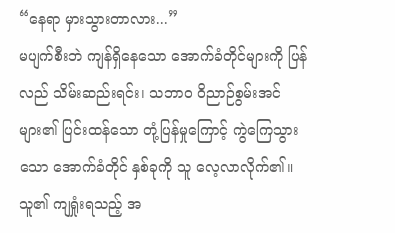“နေရာ မှားသွားတာလား...”
မပျက်စီးဘဲ ကျန်ရှိနေသော အောက်ခံတိုင်များကို ပြန်လည် သိမ်းဆည်းရင်း၊ သဘာဝ ဝိညာဉ်စွမ်းအင်များ၏ ပြင်းထန်သော တုံ့ပြန်မှုကြောင့် ကွဲကြေသွားသော အောက်ခံတိုင် နှစ်ခုကို သူ လေ့လာလိုက်၏။ သူ၏ ကျရှုံးရသည့် အ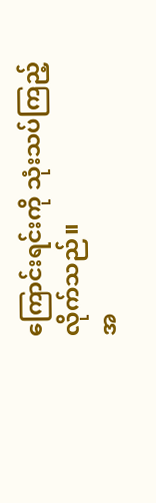ကြောင်းရင်းကို သုံးသပ်ကြည့်လိုက်သည်။
အ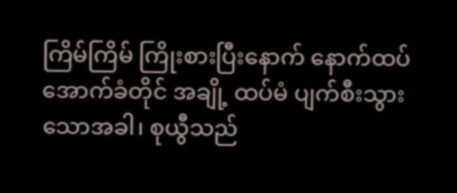ကြိမ်ကြိမ် ကြိုးစားပြီးနောက် နောက်ထပ် အောက်ခံတိုင် အချို့ ထပ်မံ ပျက်စီးသွားသောအခါ၊ စုယွီသည်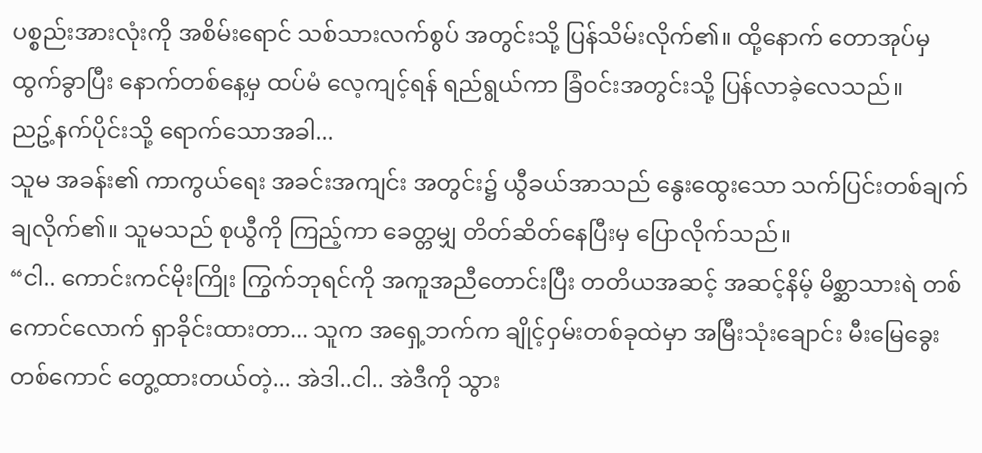ပစ္စည်းအားလုံးကို အစိမ်းရောင် သစ်သားလက်စွပ် အတွင်းသို့ ပြန်သိမ်းလိုက်၏။ ထို့နောက် တောအုပ်မှ ထွက်ခွာပြီး နောက်တစ်နေ့မှ ထပ်မံ လေ့ကျင့်ရန် ရည်ရွယ်ကာ ခြံဝင်းအတွင်းသို့ ပြန်လာခဲ့လေသည်။
ညဥ့်နက်ပိုင်းသို့ ရောက်သောအခါ...
သူမ အခန်း၏ ကာကွယ်ရေး အခင်းအကျင်း အတွင်း၌ ယွီခယ်အာသည် နွေးထွေးသော သက်ပြင်းတစ်ချက် ချလိုက်၏။ သူမသည် စုယွီကို ကြည့်ကာ ခေတ္တမျှ တိတ်ဆိတ်နေပြီးမှ ပြောလိုက်သည်။
“ငါ.. ကောင်းကင်မိုးကြိုး ကြွက်ဘုရင်ကို အကူအညီတောင်းပြီး တတိယအဆင့် အဆင့်နိမ့် မိစ္ဆာသားရဲ တစ်ကောင်လောက် ရှာခိုင်းထားတာ... သူက အရှေ့ဘက်က ချိုင့်ဝှမ်းတစ်ခုထဲမှာ အမြီးသုံးချောင်း မီးမြေခွေး တစ်ကောင် တွေ့ထားတယ်တဲ့... အဲဒါ..ငါ.. အဲဒီကို သွား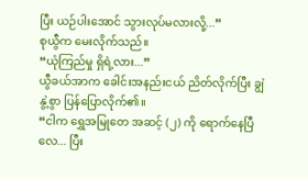ပြီး ယဉ်ပါးအောင် သွားလုပ်မလားလို့...”
စုယွီက မေးလိုက်သည်။
“ယုံကြည်မှု ရှိရဲ့လား...”
ယွီခယ်အာက ခေါင်းအနည်းငယ် ညိတ်လိုက်ပြီး ချွဲနွဲ့စွာ ပြန်ပြောလိုက်၏။
“ငါက ရွှေအမြုတေ အဆင့် (၂) ကို ရောက်နေပြီလေ... ပြီး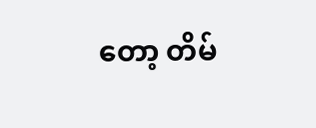တော့ တိမ်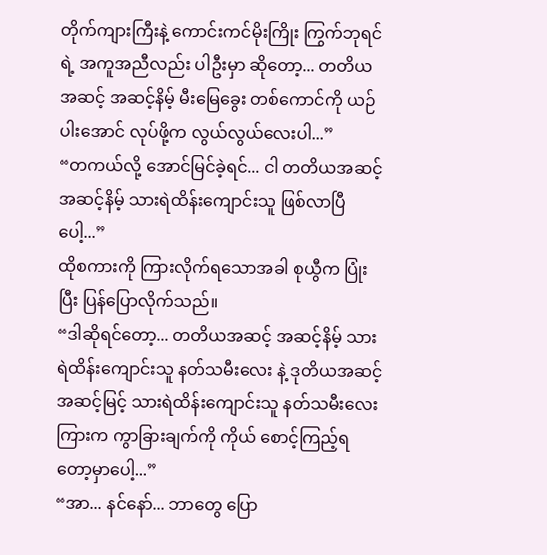တိုက်ကျားကြီးနဲ့ ကောင်းကင်မိုးကြိုး ကြွက်ဘုရင်ရဲ့ အကူအညီလည်း ပါဦးမှာ ဆိုတော့... တတိယအဆင့် အဆင့်နိမ့် မီးမြေခွေး တစ်ကောင်ကို ယဉ်ပါးအောင် လုပ်ဖို့က လွယ်လွယ်လေးပါ...”
“တကယ်လို့ အောင်မြင်ခဲ့ရင်... ငါ တတိယအဆင့် အဆင့်နိမ့် သားရဲထိန်းကျောင်းသူ ဖြစ်လာပြီပေါ့...”
ထိုစကားကို ကြားလိုက်ရသောအခါ စုယွီက ပြုံးပြီး ပြန်ပြောလိုက်သည်။
“ဒါဆိုရင်တော့... တတိယအဆင့် အဆင့်နိမ့် သားရဲထိန်းကျောင်းသူ နတ်သမီးလေး နဲ့ ဒုတိယအဆင့် အဆင့်မြင့် သားရဲထိန်းကျောင်းသူ နတ်သမီးလေး ကြားက ကွာခြားချက်ကို ကိုယ် စောင့်ကြည့်ရတော့မှာပေါ့...”
“အာ... နင်နော်... ဘာတွေ ပြော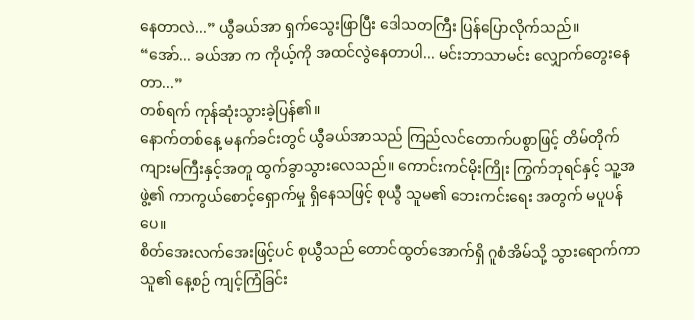နေတာလဲ...” ယွီခယ်အာ ရှက်သွေးဖြာပြီး ဒေါသတကြီး ပြန်ပြောလိုက်သည်။
“အော်... ခယ်အာ က ကိုယ့်ကို အထင်လွဲနေတာပါ... မင်းဘာသာမင်း လျှောက်တွေးနေတာ...”
တစ်ရက် ကုန်ဆုံးသွားခဲ့ပြန်၏။
နောက်တစ်နေ့ မနက်ခင်းတွင် ယွီခယ်အာသည် ကြည်လင်တောက်ပစွာဖြင့် တိမ်တိုက်ကျားမကြီးနှင့်အတူ ထွက်ခွာသွားလေသည်။ ကောင်းကင်မိုးကြိုး ကြွက်ဘုရင်နှင့် သူ့အဖွဲ့၏ ကာကွယ်စောင့်ရှောက်မှု ရှိနေသဖြင့် စုယွီ သူမ၏ ဘေးကင်းရေး အတွက် မပူပန်ပေ။
စိတ်အေးလက်အေးဖြင့်ပင် စုယွီသည် တောင်ထွတ်အောက်ရှိ ဂူစံအိမ်သို့ သွားရောက်ကာ သူ၏ နေ့စဉ် ကျင့်ကြံခြင်း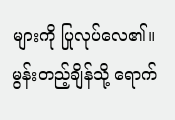များကို ပြုလုပ်လေ၏။
မွန်းတည့်ချိန်သို့ ရောက်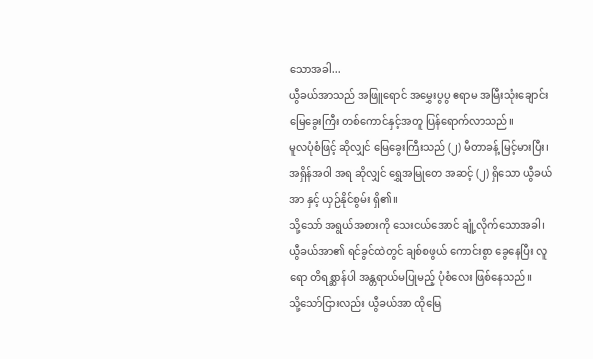သောအခါ...
ယွီခယ်အာသည် အဖြူရောင် အမွှေးပွပွ ဧရာမ အမြီးသုံးချောင်း မြေခွေးကြီး တစ်ကောင်နှင့်အတူ ပြန်ရောက်လာသည်။
မူလပုံစံဖြင့် ဆိုလျှင် မြေခွေးကြီးသည် (၂) မီတာခန့် မြင့်မားပြီး၊ အရှိန်အဝါ အရ ဆိုလျှင် ရွှေအမြုတေ အဆင့် (၂) ရှိသော ယွီခယ်အာ နှင့် ယှဉ်နိုင်စွမ်း ရှိ၏။
သို့သော် အရွယ်အစားကို သေးငယ်အောင် ချုံ့လိုက်သောအခါ၊ ယွီခယ်အာ၏ ရင်ခွင်ထဲတွင် ချစ်စဖွယ် ကောင်းစွာ ခွေနေပြီး လူရော တိရစ္ဆာန်ပါ အန္တရာယ်မပြုမည့် ပုံစံလေး ဖြစ်နေသည်။
သို့သော်ငြားလည်း ယွီခယ်အာ ထိုမြေ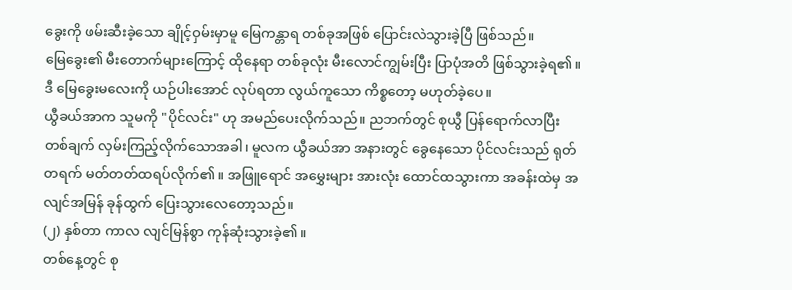ခွေးကို ဖမ်းဆီးခဲ့သော ချိုင့်ဝှမ်းမှာမူ မြေကန္တာရ တစ်ခုအဖြစ် ပြောင်းလဲသွားခဲ့ပြီ ဖြစ်သည်။
မြေခွေး၏ မီးတောက်များကြောင့် ထိုနေရာ တစ်ခုလုံး မီးလောင်ကျွမ်းပြီး ပြာပုံအတိ ဖြစ်သွားခဲ့ရ၏။
ဒီ မြေခွေးမလေးကို ယဉ်ပါးအောင် လုပ်ရတာ လွယ်ကူသော ကိစ္စတော့ မဟုတ်ခဲ့ပေ။
ယွီခယ်အာက သူမကို "ပိုင်လင်း" ဟု အမည်ပေးလိုက်သည်။ ညဘက်တွင် စုယွီ ပြန်ရောက်လာပြီး တစ်ချက် လှမ်းကြည့်လိုက်သောအခါ၊ မူလက ယွီခယ်အာ အနားတွင် ခွေနေသော ပိုင်လင်းသည် ရုတ်တရက် မတ်တတ်ထရပ်လိုက်၏။ အဖြူရောင် အမွှေးများ အားလုံး ထောင်ထသွားကာ အခန်းထဲမှ အလျင်အမြန် ခုန်ထွက် ပြေးသွားလေတော့သည်။
(၂) နှစ်တာ ကာလ လျင်မြန်စွာ ကုန်ဆုံးသွားခဲ့၏။
တစ်နေ့တွင် စု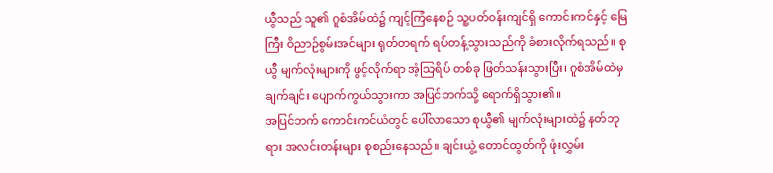ယွီသည် သူ၏ ဂူစံအိမ်ထဲ၌ ကျင့်ကြံနေစဉ် သူ့ပတ်ဝန်းကျင်ရှိ ကောင်းကင်နှင့် မြေကြီး ဝိညာဉ်စွမ်းအင်များ ရုတ်တရက် ရပ်တန့်သွားသည်ကို ခံစားလိုက်ရသည်။ စုယွီ မျက်လုံးများကို ဖွင့်လိုက်ရာ အံ့သြရိပ် တစ်ခု ဖြတ်သန်းသွားပြီး၊ ဂူစံအိမ်ထဲမှ ချက်ချင်း ပျောက်ကွယ်သွားကာ အပြင်ဘက်သို့ ရောက်ရှိသွား၏။
အပြင်ဘက် ကောင်းကင်ယံတွင် ပေါ်လာသော စုယွီ၏ မျက်လုံးများထဲ၌ နတ်ဘုရား အလင်းတန်းများ စုစည်းနေသည်။ ချင်းယွဲ့ တောင်ထွတ်ကို ဖုံးလွှမ်း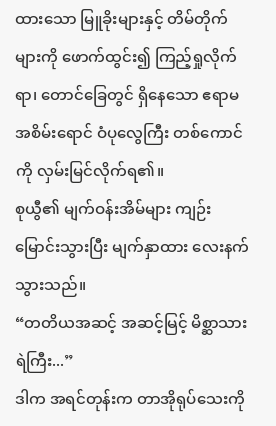ထားသော မြူခိုးများနှင့် တိမ်တိုက်များကို ဖောက်ထွင်း၍ ကြည့်ရှုလိုက်ရာ၊ တောင်ခြေတွင် ရှိနေသော ဧရာမ အစိမ်းရောင် ဝံပုလွေကြီး တစ်ကောင်ကို လှမ်းမြင်လိုက်ရ၏။
စုယွီ၏ မျက်ဝန်းအိမ်များ ကျဉ်းမြောင်းသွားပြီး မျက်နှာထား လေးနက်သွားသည်။
“တတိယအဆင့် အဆင့်မြင့် မိစ္ဆာသားရဲကြီး...”
ဒါက အရင်တုန်းက တာအိုရုပ်သေးကို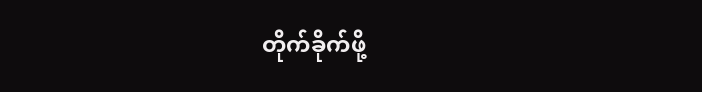တိုက်ခိုက်ဖို့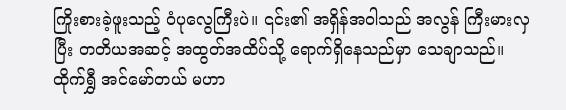ကြိုးစားခဲ့ဖူးသည့် ဝံပုလွေကြီးပဲ။ ၎င်း၏ အရှိန်အဝါသည် အလွန် ကြီးမားလှပြီး တတိယအဆင့် အထွတ်အထိပ်သို့ ရောက်ရှိနေသည်မှာ သေချာသည်။
ထိုက်ရွှီ အင်မော်တယ် မဟာ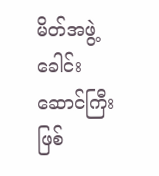မိတ်အဖွဲ့ ခေါင်းဆောင်ကြီး ဖြစ်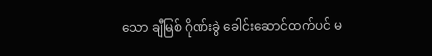သော ချီမြစ် ဂိုဏ်းခွဲ ခေါင်းဆောင်ထက်ပင် မ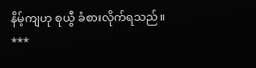နိမ့်ကျဟု စုယွီ ခံစားလိုက်ရသည်။
***